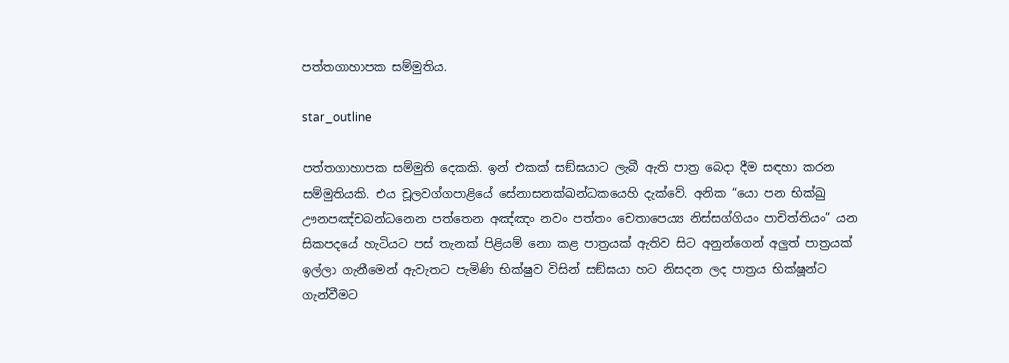පත්තගාහාපක සම්මුතිය.

star_outline

පත්තගාහාපක සම්මුති දෙකකි. ඉන් එකක් සඞ්ඝයාට ලැබී ඇති පාත්‍ර බෙදා දීම සඳහා කරන සම්මුතියකි. එය චූලවග්ගපාළියේ සේනාසනක්ඛන්ධකයෙහි දැක්වේ. අනික “යො පන භික්ඛු ඌනපඤ්චබන්ධනෙන පත්තෙන අඤ්ඤං නවං පත්තං චෙතාපෙය්‍ය නිස්සග්ගියං පාචිත්තියං” යන සිකපදයේ හැටියට පස් තැනක් පිළියම් නො කළ පාත්‍රයක් ඇතිව සිට අනුන්ගෙන් අලුත් පාත්‍රයක් ඉල්ලා ගැනීමෙන් ඇවැතට පැමිණි භික්ෂුව විසින් සඞ්ඝයා හට නිසදන ලද පාත්‍රය භික්ෂූන්ට ගැන්වීමට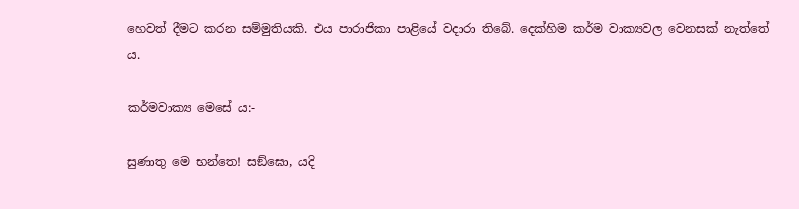හෙවත් දීමට කරන සම්මුතියකි. එය පාරාජිකා පාළියේ වදාරා තිබේ. දෙක්හිම කර්ම වාක්‍යවල වෙනසක් නැත්තේ ය.

කර්මවාක්‍ය මෙසේ ය:-

සුණාතු මෙ භන්තෙ! සඞ්ඝො, යදි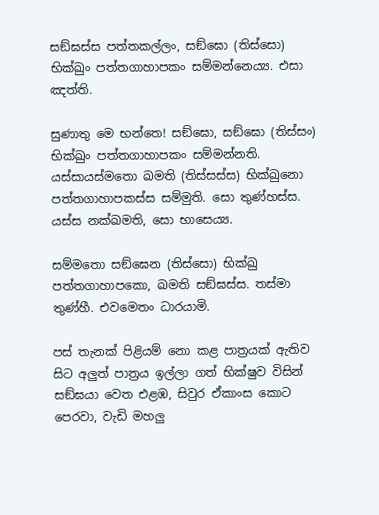සඞ්ඝස්ස පත්තකල්ලං, සඞ්ඝො (තිස්සො) භික්ඛුං පත්තගාහාපකං සම්මන්නෙය්‍ය. එසා ඤත්ති.

සුණාතු මෙ භන්තෙ! සඞ්ඝො, සඞ්ඝො (තිස්සං) භික්ඛුං පත්තගාහාපකං සම්මන්නති. යස්සායස්මතො ඛමති (තිස්සස්ස) භික්ඛුනො පත්තගාහාපකස්ස සම්මුති. සො තුණ්හස්ස. යස්ස නක්ඛමති, සො භාසෙය්‍ය.

සම්මතො සඞ්ඝෙන (තිස්සො) භික්ඛු පත්තගාහාපකො, ඛමති සඞ්ඝස්ස. තස්මා තුණ්හී. එවමෙතං ධාරයාමි.

පස් තැනක් පිළියම් නො කළ පාත්‍රයක් ඇතිව සිට අලුත් පාත්‍රය ඉල්ලා ගත් භික්ෂුව විසින් සඞ්ඝයා වෙත එළඹ, සිවුර ඒකාංස කොට පෙරවා, වැඩි මහලු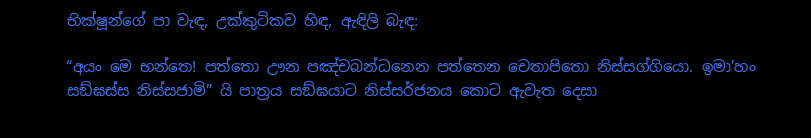භික්ෂූන්ගේ පා වැඳ, උක්කුටිකව හිඳ, ඇඳිලි බැඳ:

“අයං මෙ භන්තෙ! පත්තො ඌන පඤ්චබන්ධනෙන පත්තෙන චෙතාපිතො නිස්සග්ගියො. ඉමා’හං සඞ්ඝස්ස නිස්සජාමි” යි පාත්‍රය සඞ්ඝයාට නිස්සර්ජනය කොට ඇවැත දෙසා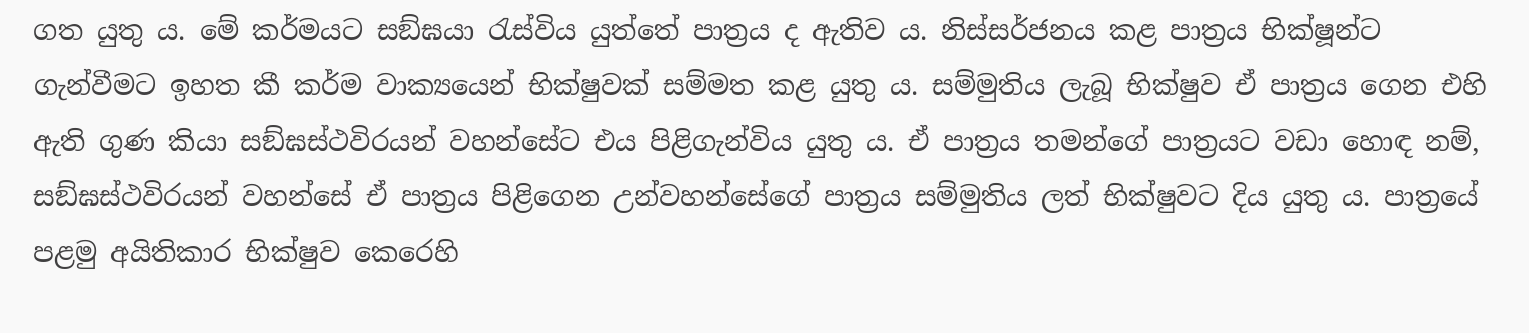ගත යුතු ය. මේ කර්මයට සඞ්ඝයා රැස්විය යුත්තේ පාත්‍රය ද ඇතිව ය. නිස්සර්ජනය කළ පාත්‍රය භික්ෂූන්ට ගැන්වීමට ඉහත කී කර්ම වාක්‍යයෙන් භික්ෂුවක් සම්මත කළ යුතු ය. සම්මුතිය ලැබූ භික්ෂුව ඒ පාත්‍රය ගෙන එහි ඇති ගුණ කියා සඞ්ඝස්ථවිරයන් වහන්සේට එය පිළිගැන්විය යුතු ය. ඒ පාත්‍රය තමන්ගේ පාත්‍රයට වඩා හොඳ නම්, සඞ්ඝස්ථවිරයන් වහන්සේ ඒ පාත්‍රය පිළිගෙන උන්වහන්සේගේ පාත්‍රය සම්මුතිය ලත් භික්ෂුවට දිය යුතු ය. පාත්‍රයේ පළමු අයිතිකාර භික්ෂුව කෙරෙහි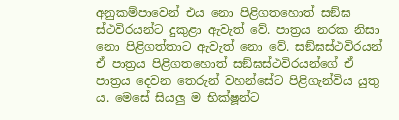අනුකම්පාවෙන් එය නො පිළිගතහොත් සඞ්ඝ ස්ථවිරයන්ට දුකුළා ඇවැත් වේ. පාත්‍රය නරක නිසා නො පිළිගත්තාට ඇවැත් නො වේ. සඞ්ඝස්ථවිරයන් ඒ පාත්‍රය පිළිගතහොත් සඞ්ඝස්ථවිරයන්ගේ ඒ පාත්‍රය දෙවන තෙරුන් වහන්සේට පිළිගැන්විය යුතු ය. මෙසේ සියලු ම භික්ෂූන්ට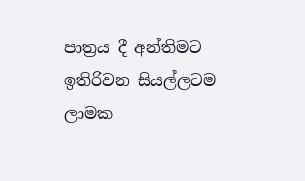පාත්‍රය දී අන්තිමට ඉතිරිවන සියල්ලටම ලාමක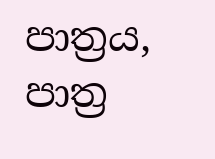පාත්‍රය, පාත්‍ර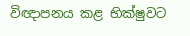විඥාපනය කළ භික්ෂුවට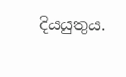දියයුතුය.